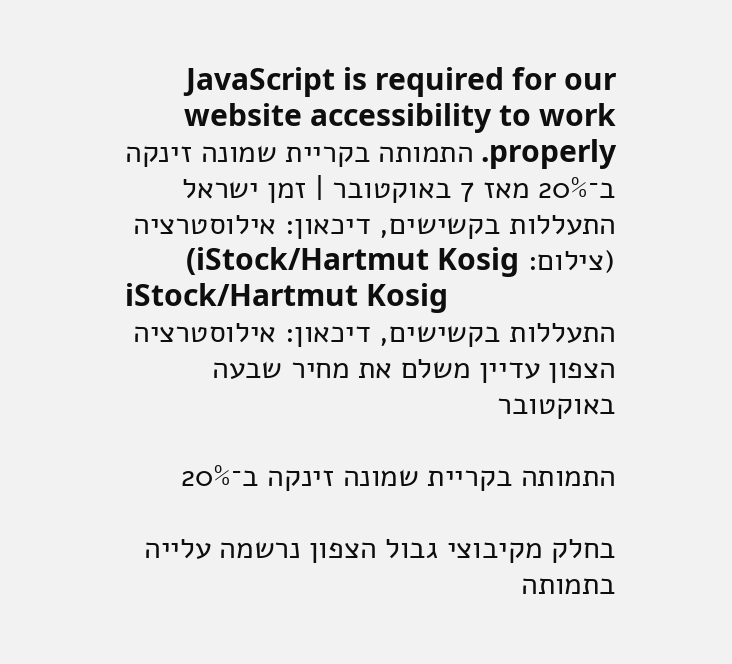JavaScript is required for our website accessibility to work properly. התמותה בקריית שמונה זינקה ב־20% מאז 7 באוקטובר | זמן ישראל
התעללות בקשישים, דיכאון: אילוסטרציה (צילום: iStock/Hartmut Kosig)
iStock/Hartmut Kosig
התעללות בקשישים, דיכאון: אילוסטרציה
הצפון עדיין משלם את מחיר שבעה באוקטובר

התמותה בקריית שמונה זינקה ב־20%

בחלק מקיבוצי גבול הצפון נרשמה עלייה בתמותה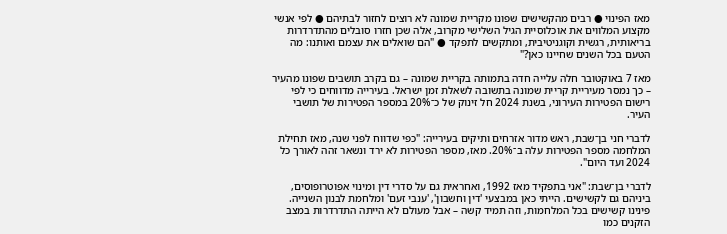מאז הפינוי ● רבים מהקשישים שפונו מקריית שמונה לא רוצים לחזור לבתיהם ● לפי אנשי מקצוע המלווים את אוכלוסיית הגיל השלישי מקרוב, אלה שכן חזרו סובלים מהתדרדרות בריאותית, רגשית וקוגניטיבית, ומתקשים לתפקד ● "הם שואלים את עצמם ואותנו: מה הטעם בכל השנים שחיינו כאן?"

מאז 7 באוקטובר חלה עלייה חדה בתמותה בקריית שמונה – גם בקרב תושבים שפונו מהעיר – כך נמסר מעיריית קריית שמונה בתשובה לשאלת זמן ישראל. בעירייה מדווחים כי לפי רישום הפטירות העירוני, בשנת 2024 חל זינוק של כ־20% במספר הפטירות של תושבי העיר.

לדברי חני בן־שבת, ראש מדור אזרחים ותיקים בעירייה: "כפי שדווח לפני שנה, מאז תחילת המלחמה מספר הפטירות עלה ב־20%. מאז, מספר הפטירות לא ירד ונשאר זהה לאורך כל 2024 ועד היום".

לדברי בן־שבת: "אני בתפקיד מאז 1992, ואחראית גם על סדרי דין ומינוי אפוטרופוסים, ביניהם גם לקשישים. הייתי כאן במבצעי 'דין וחשבון', 'ענבי זעם' ומלחמת לבנון השנייה. פינינו קשישים בכל המלחמות, וזה תמיד קשה – אבל מעולם לא הייתה התדרדרות במצב הזקנים כמו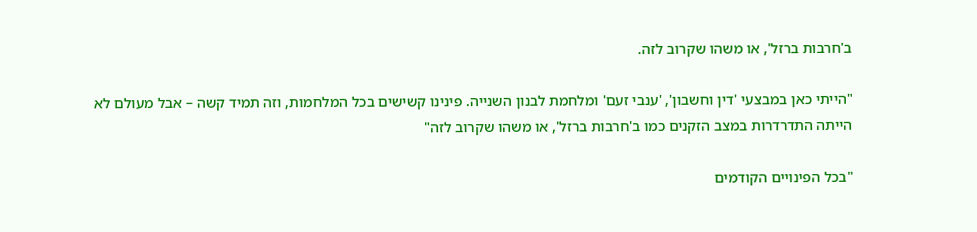ב'חרבות ברזל', או משהו שקרוב לזה.

"הייתי כאן במבצעי 'דין וחשבון', 'ענבי זעם' ומלחמת לבנון השנייה. פינינו קשישים בכל המלחמות, וזה תמיד קשה – אבל מעולם לא הייתה התדרדרות במצב הזקנים כמו ב'חרבות ברזל', או משהו שקרוב לזה"

"בכל הפינויים הקודמים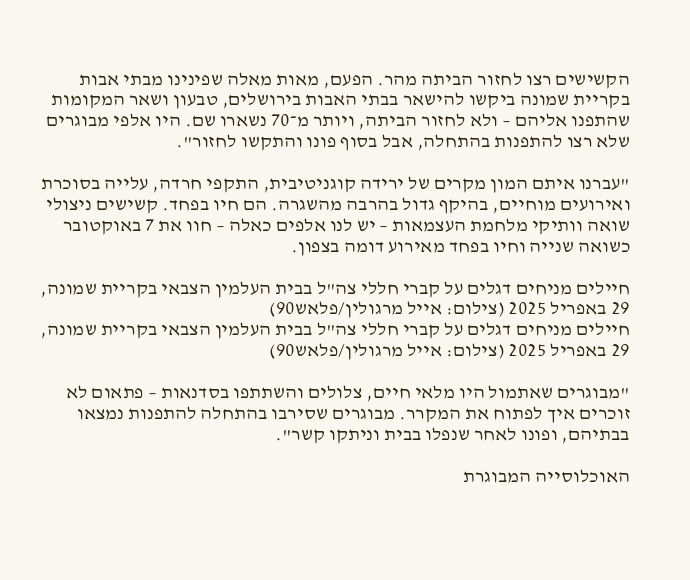הקשישים רצו לחזור הביתה מהר. הפעם, מאות מאלה שפינינו מבתי אבות בקריית שמונה ביקשו להישאר בבתי האבות בירושלים, טבעון ושאר המקומות שהתפנו אליהם – ולא לחזור הביתה, ויותר מ־70 נשארו שם. היו אלפי מבוגרים שלא רצו להתפנות בהתחלה, אבל בסוף פונו והתקשו לחזור".

"עברנו איתם המון מקרים של ירידה קוגניטיבית, התקפי חרדה, עלייה בסוכרת ואירועים מוחיים, בהיקף גדול בהרבה מהשגרה. הם חיו בפחד. קשישים ניצולי שואה וותיקי מלחמת העצמאות – יש לנו אלפים כאלה – חוו את 7 באוקטובר כשואה שנייה וחיו בפחד מאירוע דומה בצפון.

חיילים מניחים דגלים על קברי חללי צה"ל בבית העלמין הצבאי בקריית שמונה, 29 באפריל 2025 (צילום: אייל מרגולין/פלאש90)
חיילים מניחים דגלים על קברי חללי צה"ל בבית העלמין הצבאי בקריית שמונה, 29 באפריל 2025 (צילום: אייל מרגולין/פלאש90)

"מבוגרים שאתמול היו מלאי חיים, צלולים והשתתפו בסדנאות – פתאום לא זוכרים איך לפתוח את המקרר. מבוגרים שסירבו בהתחלה להתפנות נמצאו בבתיהם, ופונו לאחר שנפלו בבית וניתקו קשר".

האוכלוסייה המבוגרת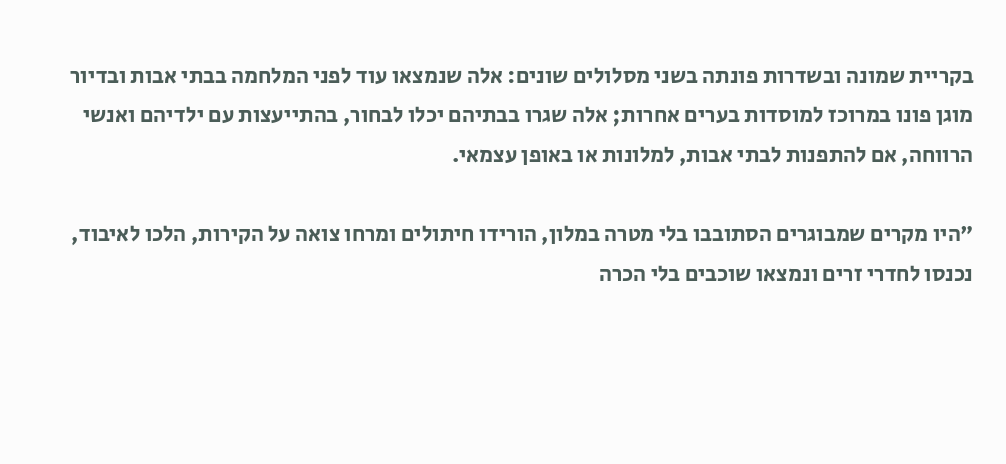בקריית שמונה ובשדרות פונתה בשני מסלולים שונים: אלה שנמצאו עוד לפני המלחמה בבתי אבות ובדיור מוגן פונו במרוכז למוסדות בערים אחרות; אלה שגרו בבתיהם יכלו לבחור, בהתייעצות עם ילדיהם ואנשי הרווחה, אם להתפנות לבתי אבות, למלונות או באופן עצמאי.

"היו מקרים שמבוגרים הסתובבו בלי מטרה במלון, הורידו חיתולים ומרחו צואה על הקירות, הלכו לאיבוד, נכנסו לחדרי זרים ונמצאו שוכבים בלי הכרה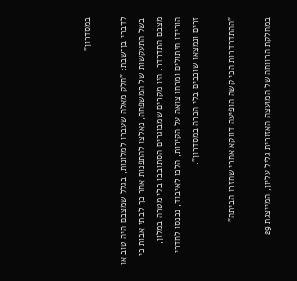במסדרון"

לדברי בן־שבת: "חלק מאלה שעברו למלונות, בגלל שמצבם היה טוב או בשל התעקשות של המשפחה, נאלצו להתפנות אחר כך לבתי אבות כי מצבם התדרדר. היו מקרים שמבוגרים הסתובבו בלי מטרה במלון, הורידו חיתולים ומרחו צואה על הקירות, הלכו לאיבוד, נכנסו לחדרי זרים ונמצאו שוכבים בלי הכרה במסדרון".

"ההתדרדרות הכי קשה הופיעה דווקא אחרי שחזרו הביתה"

במחלקת הרווחה של המועצה האזורית גליל עליון, המייצגת 29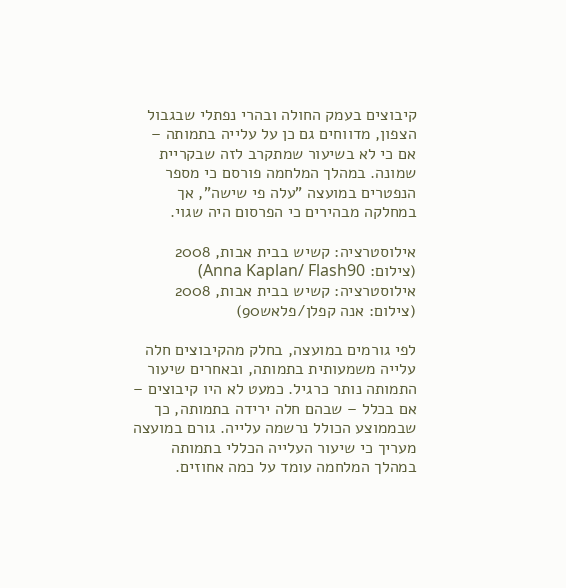קיבוצים בעמק החולה ובהרי נפתלי שבגבול הצפון, מדווחים גם כן על עלייה בתמותה – אם כי לא בשיעור שמתקרב לזה שבקריית שמונה. במהלך המלחמה פורסם כי מספר הנפטרים במועצה "עלה פי שישה", אך במחלקה מבהירים כי הפרסום היה שגוי.

אילוסטרציה: קשיש בבית אבות, 2008 (צילום: Anna Kaplan/ Flash90)
אילוסטרציה: קשיש בבית אבות, 2008 (צילום: אנה קפלן/פלאש90)

לפי גורמים במועצה, בחלק מהקיבוצים חלה עלייה משמעותית בתמותה, ובאחרים שיעור התמותה נותר כרגיל. כמעט לא היו קיבוצים – אם בכלל – שבהם חלה ירידה בתמותה, כך שבממוצע הכולל נרשמה עלייה. גורם במועצה מעריך כי שיעור העלייה הכללי בתמותה במהלך המלחמה עומד על כמה אחוזים.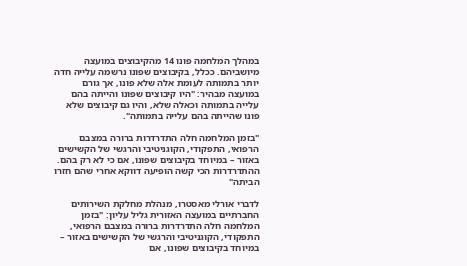במהלך המלחמה פונו 14 מהקיבוצים במועצה מיושביהם. ככלל, בקיבוצים שפונו נרשמה עלייה חדה יותר בתמותה לעומת אלה שלא פונו, אך גורם במועצה מבהיר: "היו קיבוצים שפונו והייתה בהם עלייה בתמותה וכאלה שלא, והיו גם קיבוצים שלא פונו שהייתה בהם עלייה בתמותה".

"בזמן המלחמה חלה התדרדרות ברורה במצבם הרפואי, התפקודי, הקוגניטיבי והרגשי של הקשישים באזור – במיוחד בקיבוצים שפונו, אם כי לא רק בהם. ההתדרדרות הכי קשה הופיעה דווקא אחרי שהם חזרו הביתה"

לדברי אורלי מאסטרו, מנהלת מחלקת השירותים החברתיים במועצה האזורית גליל עליון: "בזמן המלחמה חלה התדרדרות ברורה במצבם הרפואי, התפקודי, הקוגניטיבי והרגשי של הקשישים באזור – במיוחד בקיבוצים שפונו, אם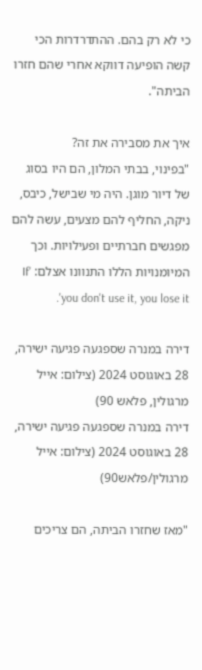כי לא רק בהם. ההתדרדרות הכי קשה הופיעה דווקא אחרי שהם חזרו הביתה".

איך את מסבירה את זה?
"בפינוי, בבתי המלון, הם היו בסוג של דיור מוגן. היה מי שבישל, כיבס, ניקה, החליף להם מצעים, עשה להם מפגשים חברתיים ופעילויות. וכך המיומנויות הללו התנוונו אצלם: 'If you don't use it, you lose it'.

דירה במנרה שספגעה פגיעה ישירה, 28 באוגוסט 2024 (צילום: אייל מרגולין, פלאש 90)
דירה במנרה שספגעה פגיעה ישירה, 28 באוגוסט 2024 (צילום: אייל מרגולין/פלאש90)

"מאז שחזרו הביתה, הם צריכים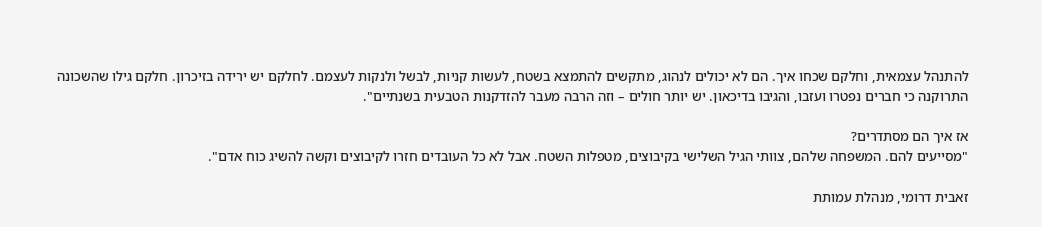להתנהל עצמאית, וחלקם שכחו איך. הם לא יכולים לנהוג, מתקשים להתמצא בשטח, לעשות קניות, לבשל ולנקות לעצמם. לחלקם יש ירידה בזיכרון. חלקם גילו שהשכונה התרוקנה כי חברים נפטרו ועזבו, והגיבו בדיכאון. יש יותר חולים – וזה הרבה מעבר להזדקנות הטבעית בשנתיים".

אז איך הם מסתדרים?
"מסייעים להם. המשפחה שלהם, צוותי הגיל השלישי בקיבוצים, מטפלות השטח. אבל לא כל העובדים חזרו לקיבוצים וקשה להשיג כוח אדם".

זאבית דרומי, מנהלת עמותת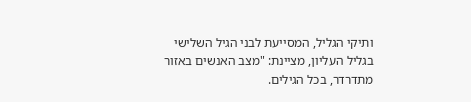ותיקי הגליל, המסייעת לבני הגיל השלישי בגליל העליון, מציינת: "מצב האנשים באזור מתדרדר, בכל הגילים.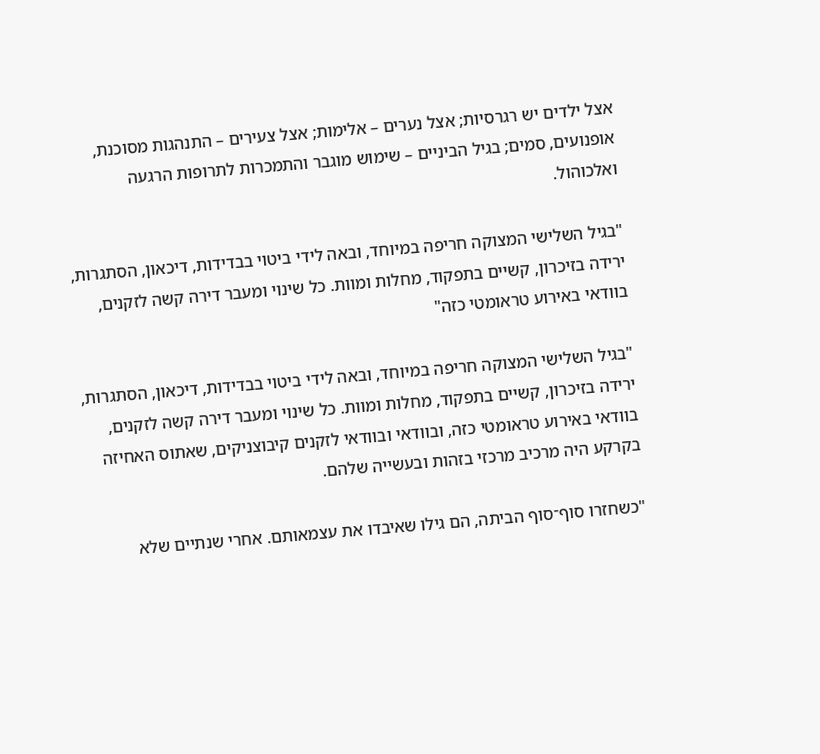אצל ילדים יש רגרסיות; אצל נערים – אלימות; אצל צעירים – התנהגות מסוכנת, אופנועים, סמים; בגיל הביניים – שימוש מוגבר והתמכרות לתרופות הרגעה ואלכוהול.

"בגיל השלישי המצוקה חריפה במיוחד, ובאה לידי ביטוי בבדידות, דיכאון, הסתגרות, ירידה בזיכרון, קשיים בתפקוד, מחלות ומוות. כל שינוי ומעבר דירה קשה לזקנים, בוודאי באירוע טראומטי כזה"

"בגיל השלישי המצוקה חריפה במיוחד, ובאה לידי ביטוי בבדידות, דיכאון, הסתגרות, ירידה בזיכרון, קשיים בתפקוד, מחלות ומוות. כל שינוי ומעבר דירה קשה לזקנים, בוודאי באירוע טראומטי כזה, ובוודאי ובוודאי לזקנים קיבוצניקים, שאתוס האחיזה בקרקע היה מרכיב מרכזי בזהות ובעשייה שלהם.

"כשחזרו סוף־סוף הביתה, הם גילו שאיבדו את עצמאותם. אחרי שנתיים שלא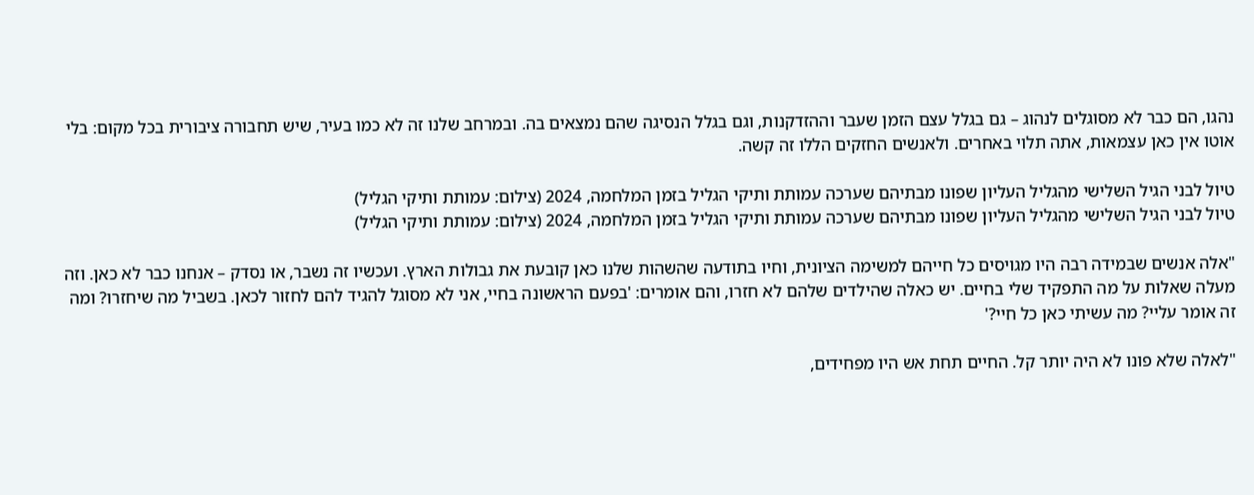נהגו, הם כבר לא מסוגלים לנהוג – גם בגלל עצם הזמן שעבר וההזדקנות, וגם בגלל הנסיגה שהם נמצאים בה. ובמרחב שלנו זה לא כמו בעיר, שיש תחבורה ציבורית בכל מקום: בלי אוטו אין כאן עצמאות, אתה תלוי באחרים. ולאנשים החזקים הללו זה קשה.

טיול לבני הגיל השלישי מהגליל העליון שפונו מבתיהם שערכה עמותת ותיקי הגליל בזמן המלחמה, 2024 (צילום: עמותת ותיקי הגליל)
טיול לבני הגיל השלישי מהגליל העליון שפונו מבתיהם שערכה עמותת ותיקי הגליל בזמן המלחמה, 2024 (צילום: עמותת ותיקי הגליל)

"אלה אנשים שבמידה רבה היו מגויסים כל חייהם למשימה הציונית, וחיו בתודעה שהשהות שלנו כאן קובעת את גבולות הארץ. ועכשיו זה נשבר, או נסדק – אנחנו כבר לא כאן. וזה מעלה שאלות על מה התפקיד שלי בחיים. יש כאלה שהילדים שלהם לא חזרו, והם אומרים: 'בפעם הראשונה בחיי, אני לא מסוגל להגיד להם לחזור לכאן. בשביל מה שיחזרו? ומה זה אומר עליי? מה עשיתי כאן כל חיי?'

"לאלה שלא פונו לא היה יותר קל. החיים תחת אש היו מפחידים,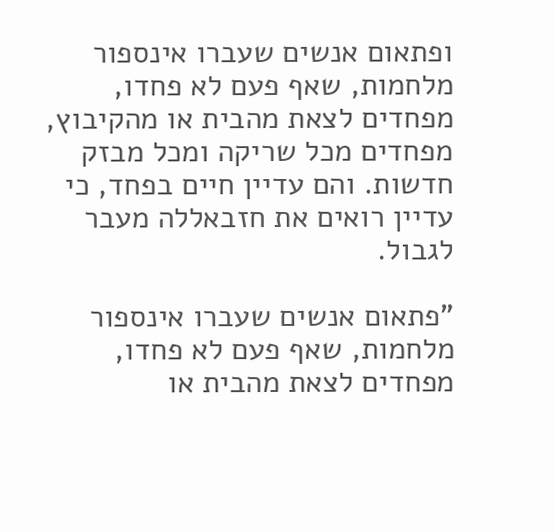ופתאום אנשים שעברו אינספור מלחמות, שאף פעם לא פחדו, מפחדים לצאת מהבית או מהקיבוץ, מפחדים מכל שריקה ומכל מבזק חדשות. והם עדיין חיים בפחד, כי עדיין רואים את חזבאללה מעבר לגבול.

"פתאום אנשים שעברו אינספור מלחמות, שאף פעם לא פחדו, מפחדים לצאת מהבית או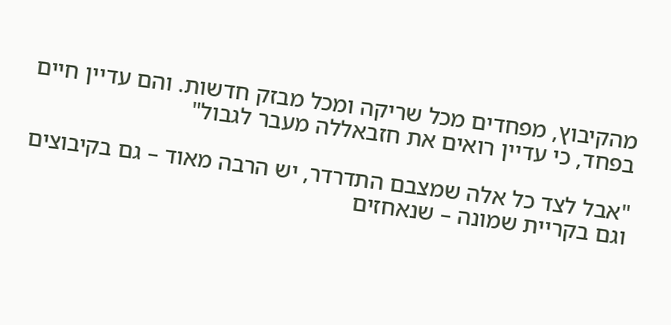מהקיבוץ, מפחדים מכל שריקה ומכל מבזק חדשות. והם עדיין חיים בפחד, כי עדיין רואים את חזבאללה מעבר לגבול"

"אבל לצד כל אלה שמצבם התדרדר, יש הרבה מאוד – גם בקיבוצים וגם בקריית שמונה – שנאחזים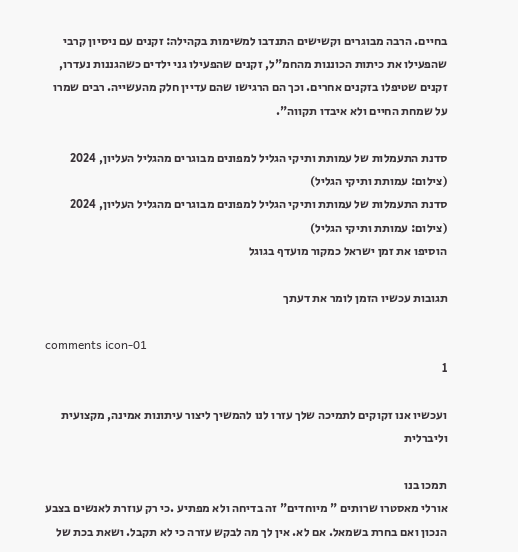בחיים. הרבה מבוגרים וקשישים התנדבו למשימות בקהילה: זקנים עם ניסיון קרבי שהפעילו את כיתות הכוננות מהחמ"ל, זקנים שהפעילו גני ילדים כשהגננות נעדרו, זקנים שטיפלו בזקנים אחרים. וכך הם הרגישו שהם עדיין חלק מהעשייה. רבים שמרו על שמחת החיים ולא איבדו תקווה".

סדנת התעמלות של עמותת ותיקי הגליל למפונים מבוגרים מהגליל העליון, 2024 (צילום: עמותת ותיקי הגליל)
סדנת התעמלות של עמותת ותיקי הגליל למפונים מבוגרים מהגליל העליון, 2024 (צילום: עמותת ותיקי הגליל)
הוסיפו את זמן ישראל כמקור מועדף בגוגל

תגובות עכשיו הזמן לומר את דעתך

comments icon-01
1

ועכשיו אנו זקוקים לתמיכה שלך עזרו לנו להמשיך ליצור עיתונות אמינה, מקצועית וליברלית

תמכו בנו
אורלי מאסטרו שרותים " מיוחדים" זה בדיחה ולא מפתיע .כי רק עוזרת לאנשים בצבע הנכון ואם בחרת בשמאל. אם לא. אין לך מה לבקש עזרה כי לא תקבל. ושאת בכת של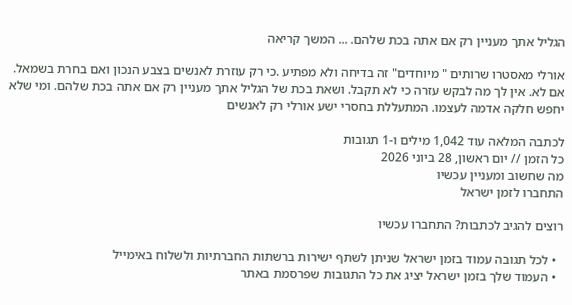הגליל אתך מעניין רק אם אתה בכת שלהם. ... המשך קריאה

אורלי מאסטרו שרותים " מיוחדים" זה בדיחה ולא מפתיע .כי רק עוזרת לאנשים בצבע הנכון ואם בחרת בשמאל. אם לא. אין לך מה לבקש עזרה כי לא תקבל. ושאת בכת של הגליל אתך מעניין רק אם אתה בכת שלהם. ומי שלא יחפש חלקה אדמה לעצמו. המתעללת בחסרי ישע אורלי רק לאנשים

לכתבה המלאה עוד 1,042 מילים ו-1 תגובות
כל הזמן // יום ראשון, 28 ביוני 2026
מה שחשוב ומעניין עכשיו
התחברו לזמן ישראל

רוצים להגיב לכתבות? התחברו עכשיו

  • לכל תגובה עמוד בזמן ישראל שניתן לשתף ישירות ברשתות החברתיות ולשלוח באימייל
  • העמוד שלך בזמן ישראל יציג את כל התגובות שפרסמת באתר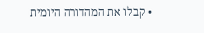• קבלו את המהדורה היומית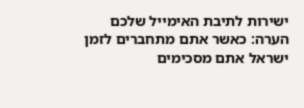ישירות לתיבת האימייל שלכם
הערה: כאשר אתם מתחברים לזמן ישראל אתם מסכימים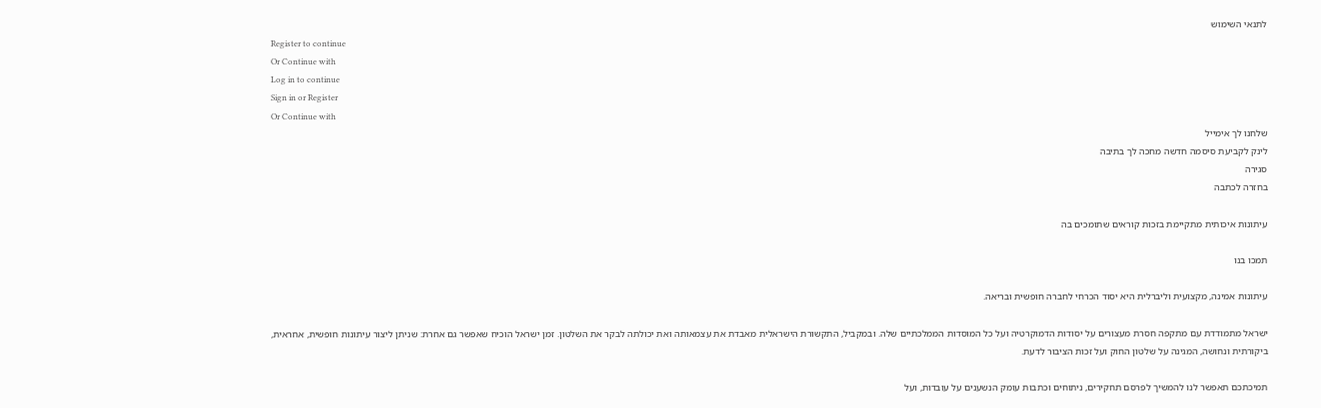לתנאי השימוש
Register to continue
Or Continue with
Log in to continue
Sign in or Register
Or Continue with
שלחנו לך אימייל
לינק לקביעת סיסמה חדשה מחכה לך בתיבה
סגירה
בחזרה לכתבה

עיתונות איכותית מתקיימת בזכות קוראים שתומכים בה

תמכו בנו

עיתונות אמינה, מקצועית וליברלית היא יסוד הכרחי לחברה חופשית ובריאה.

ישראל מתמודדת עם מתקפה חסרת מעצורים על יסודות הדמוקרטיה ועל כל המוסדות הממלכתיים שלה. ובמקביל, התקשורת הישראלית מאבדת את עצמאותה ואת יכולתה לבקר את השלטון. זמן ישראל הוכיח שאפשר גם אחרת: שניתן ליצור עיתונות חופשית, אחראית, ביקורתית ונחושה, המגינה על שלטון החוק ועל זכות הציבור לדעת.

תמיכתכם תאפשר לנו להמשיך לפרסם תחקירים, ניתוחים וכתבות עומק הנשענים על עובדות, ועל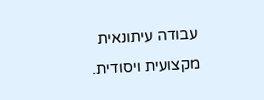עבודה עיתונאית מקצועית ויסודית.